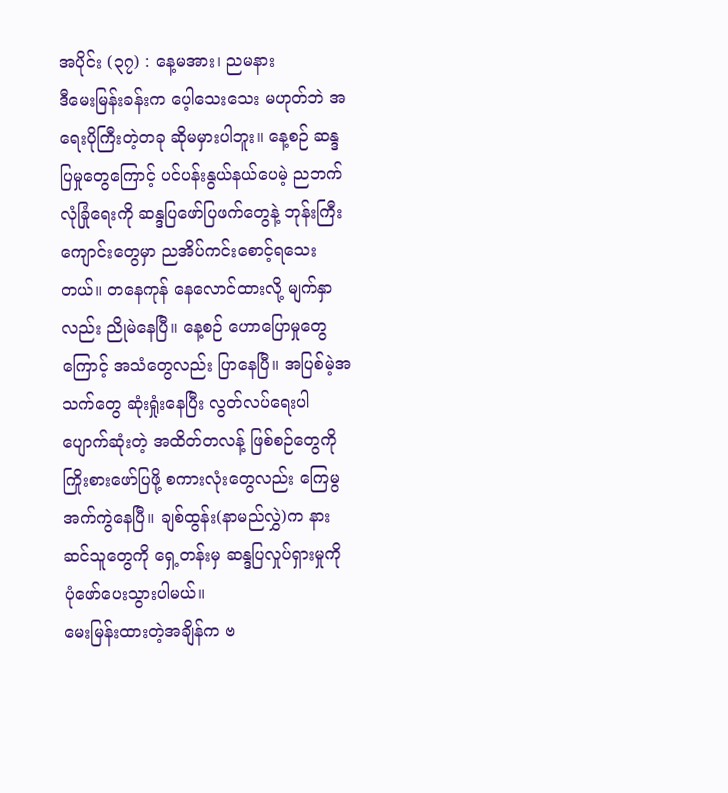အပိုင်း (၃၇) : နေ့မအား၊ ညမနား
ဒီမေးမြန်းခန်းက ပေ့ါသေးသေး မဟုတ်ဘဲ အရေးပိုကြီးတဲ့တခု ဆိုမမှားပါဘူး။ နေ့စဉ် ဆန္ဒပြမှုတွေကြောင့် ပင်ပန်းနွယ်နယ်ပေမဲ့ ညဘက် လုံခြုံရေးကို ဆန္ဒပြဖော်ပြဖက်တွေနဲ့ ဘုန်းကြီးကျောင်းတွေမှာ ညအိပ်ကင်းစောင့်ရသေးတယ်။ တနေကုန် နေလောင်ထားလို့ မျက်နှာလည်း ညိုမဲနေပြီ။ နေ့စဉ် ဟောပြောမှုတွေကြောင့် အသံတွေလည်း ပြာနေပြီ။ အပြစ်မဲ့အသက်တွေ ဆုံးရှုံးနေပြီး လွတ်လပ်ရေးပါ ပျောက်ဆုံးတဲ့ အထိတ်တလန့် ဖြစ်စဉ်တွေကို ကြိုးစားဖော်ပြဖို့ စကားလုံးတွေလည်း ကြေမွအက်ကွဲနေပြီ။ ချစ်ထွန်း(နာမည်လွှဲ)က နားဆင်သူတွေကို ရှေ့တန်းမှ ဆန္ဒပြလှုပ်ရှားမှုကို ပုံဖော်ပေးသွားပါမယ်။
မေးမြန်းထားတဲ့အချိန်က ဗ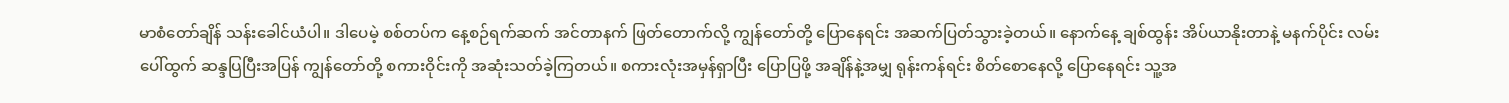မာစံတော်ချိန် သန်းခေါင်ယံပါ။ ဒါပေမဲ့ စစ်တပ်က နေ့စဉ်ရက်ဆက် အင်တာနက် ဖြတ်တောက်လို့ ကျွန်တော်တို့ ပြောနေရင်း အဆက်ပြတ်သွားခဲ့တယ်။ နောက်နေ့ ချစ်ထွန်း အိပ်ယာနိုးတာနဲ့ မနက်ပိုင်း လမ်းပေါ်ထွက် ဆန္ဒပြပြီးအပြန် ကျွန်တော်တို့ စကားဝိုင်းကို အဆုံးသတ်ခဲ့ကြတယ်။ စကားလုံးအမှန်ရှာပြီး ပြောပြဖို့ အချိန်နဲ့အမျှ ရုန်းကန်ရင်း စိတ်စောနေလို့ ပြောနေရင်း သူ့အ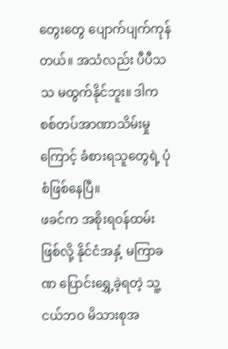တွေးတွေ ပျောက်ပျက်ကုန်တယ်။ အသံလည်း ပီပီသသ မထွက်နိုင်ဘူး။ ဒါက စစ်တပ်အာဏာသိမ်းမှုကြောင့် ခံစားရသူတွေရဲ့ ပုံစံဖြစ်နေပြီ။
ဖခင်က အစိုးရဝန်ထမ်းဖြစ်လို့ နိုင်ငံအနှံ့ မကြာခဏ ပြောင်းရွှေ့ခဲ့ရတဲ့ သူ့ငယ်ဘဝ မိသားစုအ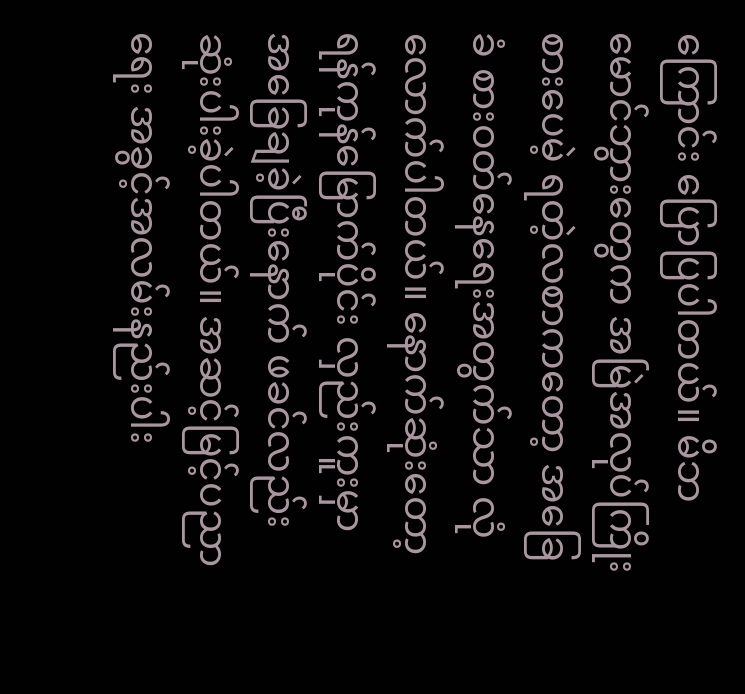ကြောင်း ပြောပြပါတယ်။ မိဘမောင်ဘွားတွေက အမြဲအလုပ်ကြိုးစားပေမဲ့ ရတဲ့လစာကတော့ အခြေခံ စားဝတ်နေရေးအတွက်သာ လုံလောက်ပါတယ်။ နောက်ဆုံးတော့ ရန်ကုန်မြောက်ပိုင်း လှည်းကူးမှာ အခြေချခဲ့ပြီးနောက် ဖခင်လည်း ဆုံးပါးခဲ့ပါတယ်။ အဆင့်မြင့်ပညာရေး အခွင့်အလမ်းနည်းပါး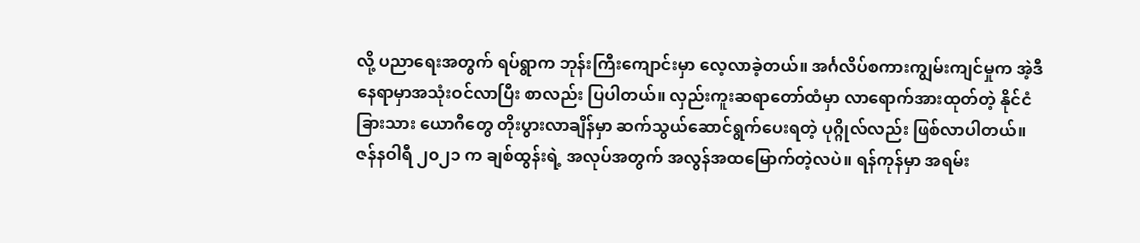လို့ ပညာရေးအတွက် ရပ်ရွာက ဘုန်းကြီးကျောင်းမှာ လေ့လာခဲ့တယ်။ အင်္ဂလိပ်စကားကျွမ်းကျင်မှုက အဲ့ဒီနေရာမှာအသုံးဝင်လာပြီး စာလည်း ပြပါတယ်။ လှည်းကူးဆရာတော်ထံမှာ လာရောက်အားထုတ်တဲ့ နိုင်ငံခြားသား ယောဂီတွေ တိုးပွားလာချိန်မှာ ဆက်သွယ်ဆောင်ရွက်ပေးရတဲ့ ပုဂ္ဂိုလ်လည်း ဖြစ်လာပါတယ်။
ဇန်နဝါရီ ၂၀၂၁ က ချစ်ထွန်းရဲ့ အလုပ်အတွက် အလွန်အထမြောက်တဲ့လပဲ။ ရန်ကုန်မှာ အရမ်း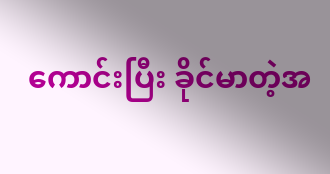ကောင်းပြီး ခိုင်မာတဲ့အ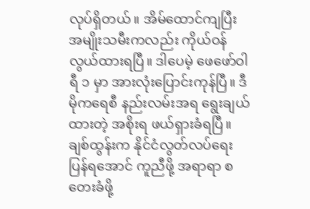လုပ်ရှိတယ်။ အိမ်ထောင်ကျပြီး အမျိုးသမီးကလည်း ကိုယ်ဝန်လွယ်ထားရပြီ။ ဒါပေမဲ့ ဖေဖော်ဝါရီ ၁ မှာ အားလုံးပြောင်းကုန်ပြီ။ ဒီမိုကရေစီ နည်းလမ်းအရ ရွေးချယ်ထားတဲ့ အစိုးရ ဖယ်ရှားခံရပြီ။ ချစ်ထွန်းက နိုင်ငံလွတ်လပ်ရေး ပြန်ရအောင် ကူညီဖို့ အရာရာ စတေးခံဖို့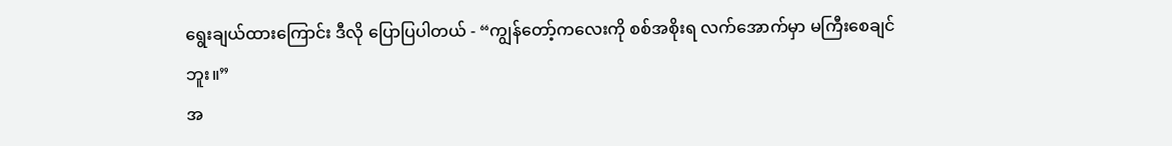ရွေးချယ်ထားကြောင်း ဒီလို ပြောပြပါတယ် - “ကျွန်တော့်ကလေးကို စစ်အစိုးရ လက်အောက်မှာ မကြီးစေချင်ဘူး။”
အ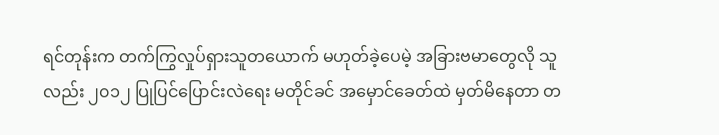ရင်တုန်းက တက်ကြွလှုပ်ရှားသူတယောက် မဟုတ်ခဲ့ပေမဲ့ အခြားဗမာတွေလို သူလည်း ၂၀၁၂ ပြုပြင်ပြောင်းလဲရေး မတိုင်ခင် အမှောင်ခေတ်ထဲ မှတ်မိနေတာ တ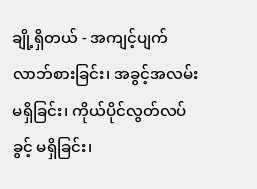ချို့ရှိတယ် - အကျင့်ပျက် လာဘ်စားခြင်း၊ အခွင့်အလမ်း မရှိခြင်း၊ ကိုယ်ပိုင်လွတ်လပ်ခွင့် မရှိခြင်း၊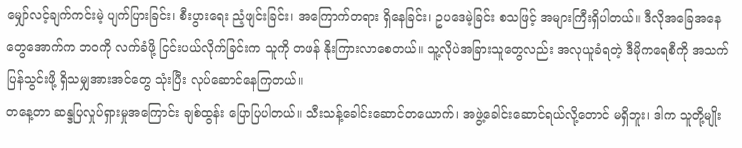မျှော်လင့်ချက်ကင်းမဲ့ ပျက်ပြားခြင်း၊ စီးပွားရေး ညံ့ဖျင်းခြင်း၊ အကြောက်တရား ရှိနေခြင်း၊ ဥပဒေမဲ့ခြင်း စသဖြင့် အများကြီးရှိပါတယ်။ ဒီလိုအခြေအနေတွေအောက်က ဘဝကို လက်ခံဖို့ ငြင်းပယ်လိုက်ခြင်းက သူကို တဖန် နိုးကြားလာစေတယ်။ သူ့လိုပဲအခြားသူတွေလည်း အလုယူခံရတဲ့ ဒီမိုကရေစီကို အသက်ပြန်သွင်းဖို့ ရှိသမျှအားအင်တွေ သုံးပြီး လုပ်ဆောင်နေကြတယ်။
တနေ့တာ ဆန္ဒပြလှုပ်ရှားမှုအကြောင်း ချစ်ထွန်း ပြောပြပါတယ်။ သီးသန့်ခေါင်းဆောင်တယောက်၊ အဖွဲ့ခေါင်းဆောင်ရယ်လို့တောင် မရှိဘူး၊ ဒါက သူတို့မျိုး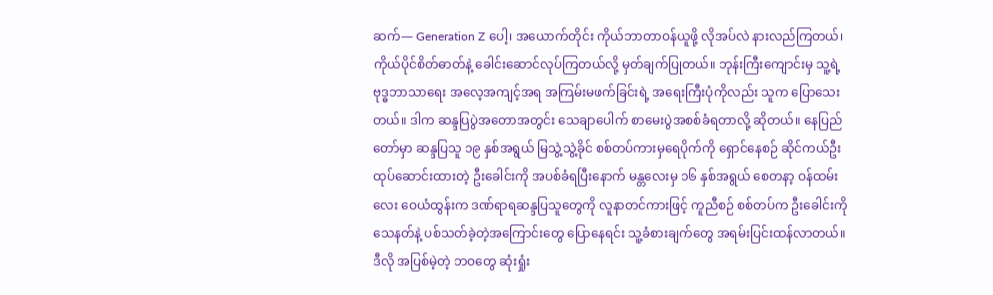ဆက်— Generation Z ပေါ့၊ အယောက်တိုင်း ကိုယ်ဘာတာဝန်ယူဖို့ လိုအပ်လဲ နားလည်ကြတယ်၊ ကိုယ်ပိုင်စိတ်ဓာတ်နဲ့ ခေါင်းဆောင်လုပ်ကြတယ်လို့ မှတ်ချက်ပြုတယ်။ ဘုန်းကြီးကျောင်းမှ သူ့ရဲ့ ဗုဒ္ဓဘာသာရေး အလေ့အကျင့်အရ အကြမ်းမဖက်ခြင်းရဲ့ အရေးကြီးပုံကိုလည်း သူက ပြောသေးတယ်။ ဒါက ဆန္ဒပြပွဲအတောအတွင်း သေချာပေါက် စာမေးပွဲအစစ်ခံရတာလို့ ဆိုတယ်။ နေပြည်တော်မှာ ဆန္ဒပြသူ ၁၉ နှစ်အရွယ် မြသွဲ့သွဲ့ခိုင် စစ်တပ်ကားမှရေပိုက်ကို ရှောင်နေစဉ် ဆိုင်ကယ်ဦးထုပ်ဆောင်းထားတဲ့ ဦးခေါင်းကို အပစ်ခံရပြီးနောက် မန္တလေးမှ ၁၆ နှစ်အရွယ် စေတနာ့ ဝန်ထမ်းလေး ဝေယံထွန်းက ဒဏ်ရာရဆန္ဒပြသူတွေကို လူနာတင်ကားဖြင့် ကူညီစဉ် စစ်တပ်က ဦးခေါင်းကို သေနတ်နဲ့ ပစ်သတ်ခဲ့တဲ့အကြောင်းတွေ ပြောနေရင်း သူ့ခံစားချက်တွေ အရမ်းပြင်းထန်လာတယ်။ ဒီလို အပြစ်မဲ့တဲ့ ဘဝတွေ ဆုံးရှုံး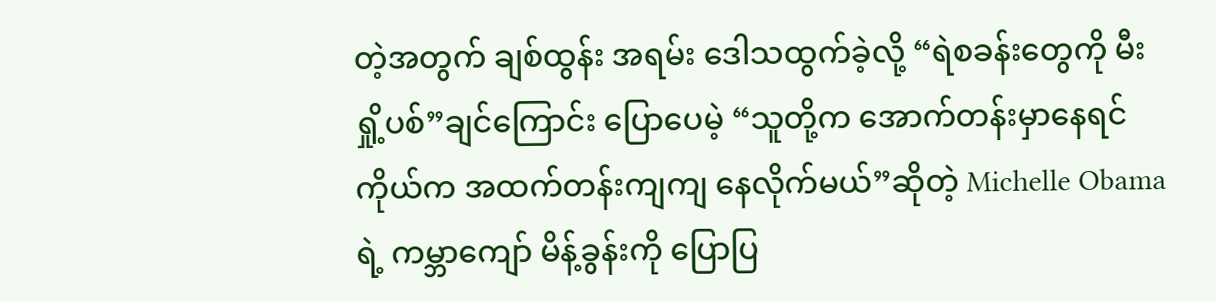တဲ့အတွက် ချစ်ထွန်း အရမ်း ဒေါသထွက်ခဲ့လို့ “ရဲစခန်းတွေကို မီးရှို့ပစ်”ချင်ကြောင်း ပြောပေမဲ့ “သူတို့က အောက်တန်းမှာနေရင် ကိုယ်က အထက်တန်းကျကျ နေလိုက်မယ်”ဆိုတဲ့ Michelle Obama ရဲ့ ကမ္ဘာကျော် မိန့်ခွန်းကို ပြောပြ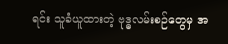ရင်း သူခံယူထားတဲ့ ဗုဒ္ဓလမ်းစဉ်တွေမှ အ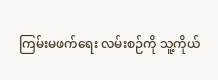ကြမ်းမဖက်ရေး လမ်းစဉ်ကို သူ့ကိုယ်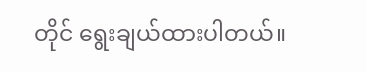တိုင် ရွေးချယ်ထားပါတယ်။